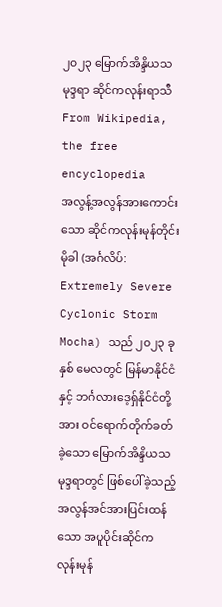၂၀၂၃ မြောက်အိန္ဒိယသမုဒ္ဒရာ ဆိုင်ကလုန်းရာသီ From Wikipedia, the free encyclopedia
အလွန့်အလွန်အားကောင်းသော ဆိုင်ကလုန်းမုန်တိုင်း မိုခါ (အင်္ဂလိပ်: Extremely Severe Cyclonic Storm Mocha) သည် ၂၀၂၃ ခုနှစ် မေလတွင် မြန်မာနိုင်ငံနှင့် ဘင်္ဂလားဒေ့ရှ်နိုင်ငံတို့အား ဝင်ရောက်တိုက်ခတ်ခဲ့သော မြောက်အိန္ဒိယသမုဒ္ဒရာတွင် ဖြစ်ပေါ်ခဲ့သည့် အလွန်အင်အားပြင်းထန်သော အပူပိုင်းဆိုင်ကလုန်းမုန်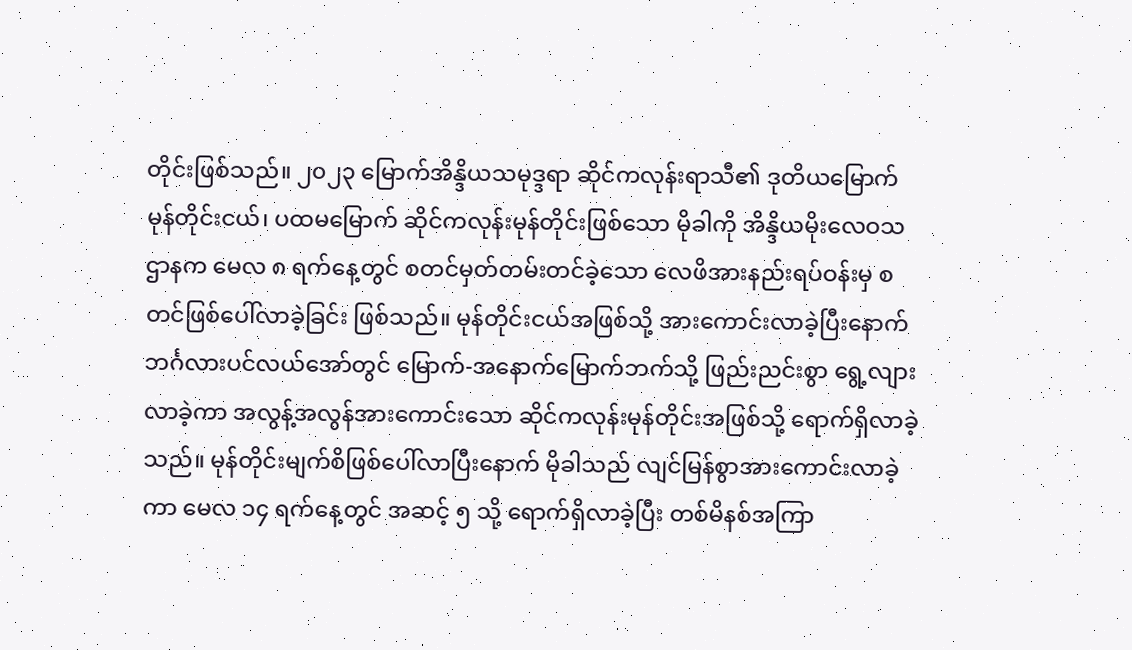တိုင်းဖြစ်သည်။ ၂၀၂၃ မြောက်အိန္ဒိယသမုဒ္ဒရာ ဆိုင်ကလုန်းရာသီ၏ ဒုတိယမြောက် မုန်တိုင်းငယ်၊ ပထမမြောက် ဆိုင်ကလုန်းမုန်တိုင်းဖြစ်သော မိုခါကို အိန္ဒိယမိုးလေဝသဌာနက မေလ ၈ ရက်နေ့တွင် စတင်မှတ်တမ်းတင်ခဲ့သော လေဖိအားနည်းရပ်ဝန်းမှ စတင်ဖြစ်ပေါ်လာခဲ့ခြင်း ဖြစ်သည်။ မုန်တိုင်းငယ်အဖြစ်သို့ အားကောင်းလာခဲ့ပြီးနောက် ဘင်္ဂလားပင်လယ်အော်တွင် မြောက်-အနောက်မြောက်ဘက်သို့ ဖြည်းညင်းစွာ ရွေ့လျားလာခဲ့ကာ အလွန့်အလွန်အားကောင်းသော ဆိုင်ကလုန်းမုန်တိုင်းအဖြစ်သို့ ရောက်ရှိလာခဲ့သည်။ မုန်တိုင်းမျက်စိဖြစ်ပေါ်လာပြီးနောက် မိုခါသည် လျင်မြန်စွာအားကောင်းလာခဲ့ကာ မေလ ၁၄ ရက်နေ့တွင် အဆင့် ၅ သို့ ရောက်ရှိလာခဲ့ပြီး တစ်မိနစ်အကြာ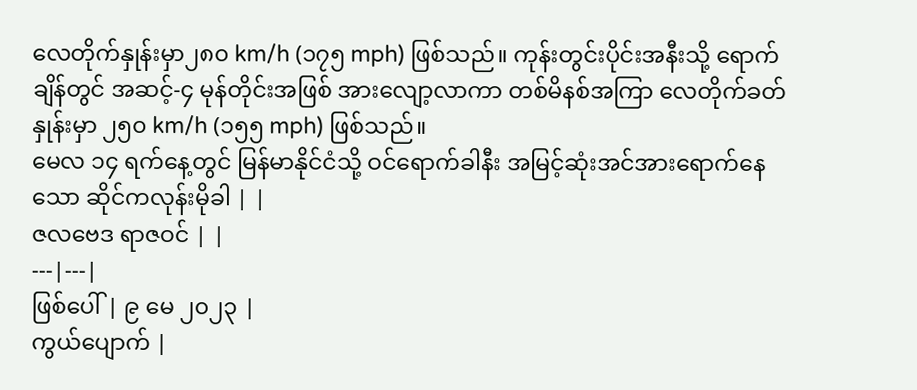လေတိုက်နှုန်းမှာ၂၈၀ km/h (၁၇၅ mph) ဖြစ်သည်။ ကုန်းတွင်းပိုင်းအနီးသို့ ရောက်ချိန်တွင် အဆင့်-၄ မုန်တိုင်းအဖြစ် အားလျော့လာကာ တစ်မိနစ်အကြာ လေတိုက်ခတ်နှုန်းမှာ ၂၅၀ km/h (၁၅၅ mph) ဖြစ်သည်။
မေလ ၁၄ ရက်နေ့တွင် မြန်မာနိုင်ငံသို့ ဝင်ရောက်ခါနီး အမြင့်ဆုံးအင်အားရောက်နေသော ဆိုင်ကလုန်းမိုခါ | |
ဇလဗေဒ ရာဇဝင် | |
---|---|
ဖြစ်ပေါ် | ၉ မေ ၂၀၂၃ |
ကွယ်ပျောက် |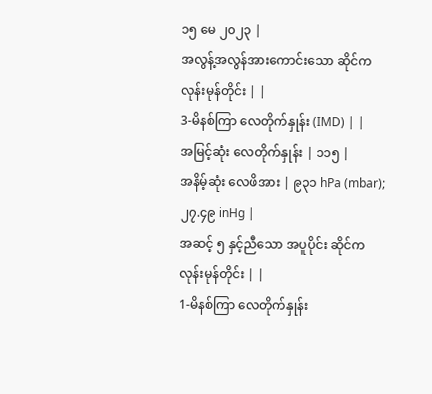၁၅ မေ ၂၀၂၃ |
အလွန့်အလွန်အားကောင်းသော ဆိုင်ကလုန်းမုန်တိုင်း | |
3-မိနစ်ကြာ လေတိုက်နှုန်း (IMD) | |
အမြင့်ဆုံး လေတိုက်နှုန်း | ၁၁၅ |
အနိမ့်ဆုံး လေဖိအား | ၉၃၁ hPa (mbar); ၂၇.၄၉ inHg |
အဆင့် ၅ နှင့်ညီသော အပူပိုင်း ဆိုင်ကလုန်းမုန်တိုင်း | |
1-မိနစ်ကြာ လေတိုက်နှုန်း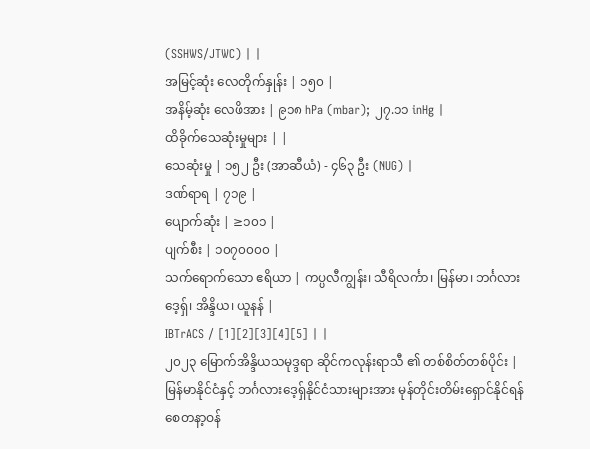(SSHWS/JTWC) | |
အမြင့်ဆုံး လေတိုက်နှုန်း | ၁၅၀ |
အနိမ့်ဆုံး လေဖိအား | ၉၁၈ hPa (mbar); ၂၇.၁၁ inHg |
ထိခိုက်သေဆုံးမှုများ | |
သေဆုံးမှု | ၁၅၂ ဦး (အာဆီယံ) - ၄၆၃ ဦး (NUG) |
ဒဏ်ရာရ | ၇၁၉ |
ပျောက်ဆုံး | ≥၁၀၁ |
ပျက်စီး | ၁၀၇၀၀၀၀ |
သက်ရောက်သော ဧရိယာ | ကပ္ပလီကျွန်း၊ သီရိလင်္ကာ၊ မြန်မာ၊ ဘင်္ဂလားဒေ့ရှ်၊ အိန္ဒိယ၊ ယူနန် |
IBTrACS / [1][2][3][4][5] | |
၂၀၂၃ မြောက်အိန္ဒိယသမုဒ္ဒရာ ဆိုင်ကလုန်းရာသီ ၏ တစ်စိတ်တစ်ပိုင်း |
မြန်မာနိုင်ငံနှင့် ဘင်္ဂလားဒေ့ရှ်နိုင်ငံသားများအား မုန်တိုင်းတိမ်းရှောင်နိုင်ရန် စေတနာ့ဝန်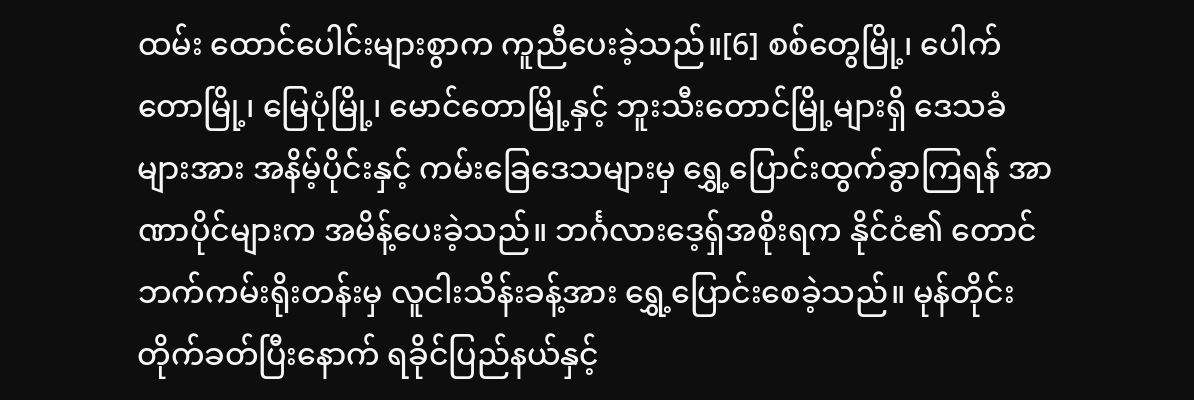ထမ်း ထောင်ပေါင်းများစွာက ကူညီပေးခဲ့သည်။[6] စစ်တွေမြို့၊ ပေါက်တောမြို့၊ မြေပုံမြို့၊ မောင်တောမြို့နှင့် ဘူးသီးတောင်မြို့များရှိ ဒေသခံများအား အနိမ့်ပိုင်းနှင့် ကမ်းခြေဒေသများမှ ရွှေ့ပြောင်းထွက်ခွာကြရန် အာဏာပိုင်များက အမိန့်ပေးခဲ့သည်။ ဘင်္ဂလားဒေ့ရှ်အစိုးရက နိုင်ငံ၏ တောင်ဘက်ကမ်းရိုးတန်းမှ လူငါးသိန်းခန့်အား ရွှေ့ပြောင်းစေခဲ့သည်။ မုန်တိုင်းတိုက်ခတ်ပြီးနောက် ရခိုင်ပြည်နယ်နှင့်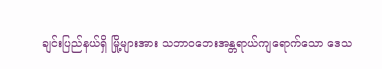ချင်းပြည်နယ်ရှိ မြို့များအား သဘာဝဘေးအန္တရာယ်ကျရောက်သော ဒေသ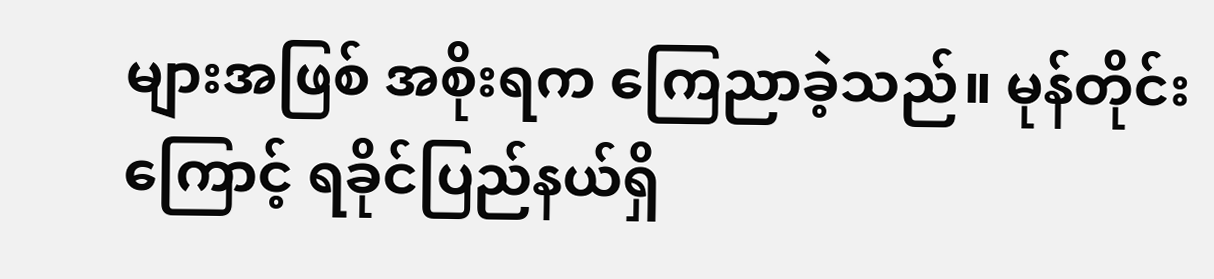များအဖြစ် အစိုးရက ကြေညာခဲ့သည်။ မုန်တိုင်းကြောင့် ရခိုင်ပြည်နယ်ရှိ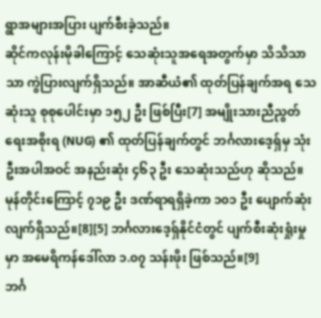ရွာအများအပြား ပျက်စီးခဲ့သည်။
ဆိုင်ကလုန်းမိုခါကြောင့် သေဆုံးသူအရေအတွက်မှာ သိသိသာသာ ကွဲပြားလျက်ရှိသည်။ အာဆီယံ၏ ထုတ်ပြန်ချက်အရ သေဆုံးသူ စုစုပေါင်းမှာ ၁၅၂ ဦး ဖြစ်ပြီး[7] အမျိုးသားညီညွတ်ရေးအစိုးရ (NUG) ၏ ထုတ်ပြန်ချက်တွင် ဘင်္ဂလားဒေ့ရှ်မှ သုံးဦးအပါအဝင် အနည်းဆုံး ၄၆၃ ဦး သေဆုံးသည်ဟု ဆိုသည်။ မုန်တိုင်းကြောင့် ၇၁၉ ဦး ဒဏ်ရာရရှိခဲ့ကာ ၁၀၁ ဦး ပျောက်ဆုံးလျက်ရှိသည်။[8][5] ဘင်္ဂလားဒေ့ရှ်နိုင်ငံတွင် ပျက်စီးဆုံးရှုံးမှုမှာ အမေရိကန်ဒေါ်လာ ၁.၀၇ သန်းဖိုး ဖြစ်သည်။[9]
ဘင်္ဂ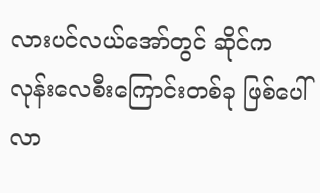လားပင်လယ်အော်တွင် ဆိုင်ကလုန်းလေစီးကြောင်းတစ်ခု ဖြစ်ပေါ်လာ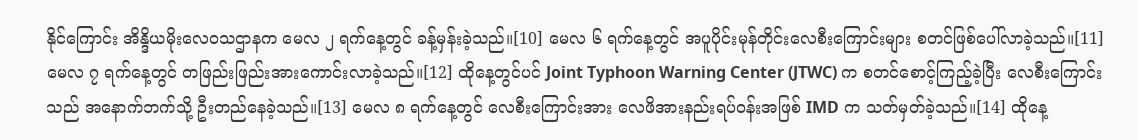နိုင်ကြောင်း အိန္ဒိယမိုးလေဝသဌာနက မေလ ၂ ရက်နေ့တွင် ခန့်မှန်းခဲ့သည်။[10] မေလ ၆ ရက်နေ့တွင် အပူပိုင်းမုန်တိုင်းလေစီးကြောင်းများ စတင်ဖြစ်ပေါ်လာခဲ့သည်။[11] မေလ ၇ ရက်နေ့တွင် တဖြည်းဖြည်းအားကောင်းလာခဲ့သည်။[12] ထိုနေ့တွင်ပင် Joint Typhoon Warning Center (JTWC) က စတင်စောင့်ကြည့်ခဲ့ပြီး လေစီးကြောင်းသည် အနောက်ဘက်သို့ ဦးတည်နေခဲ့သည်။[13] မေလ ၈ ရက်နေ့တွင် လေစီးကြောင်းအား လေဖိအားနည်းရပ်ဝန်းအဖြစ် IMD က သတ်မှတ်ခဲ့သည်။[14] ထိုနေ့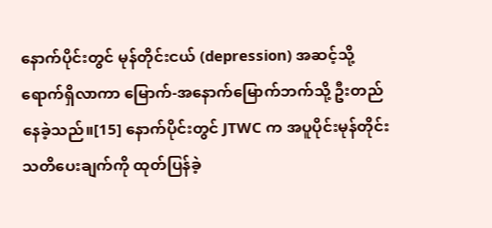နောက်ပိုင်းတွင် မုန်တိုင်းငယ် (depression) အဆင့်သို့ ရောက်ရှိလာကာ မြောက်-အနောက်မြောက်ဘက်သို့ ဦးတည်နေခဲ့သည်။[15] နောက်ပိုင်းတွင် JTWC က အပူပိုင်းမုန်တိုင်းသတိပေးချက်ကို ထုတ်ပြန်ခဲ့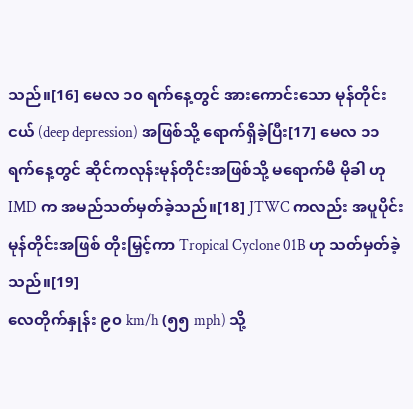သည်။[16] မေလ ၁၀ ရက်နေ့တွင် အားကောင်းသော မုန်တိုင်းငယ် (deep depression) အဖြစ်သို့ ရောက်ရှိခဲ့ပြီး[17] မေလ ၁၁ ရက်နေ့တွင် ဆိုင်ကလုန်းမုန်တိုင်းအဖြစ်သို့ မရောက်မီ မိုခါ ဟု IMD က အမည်သတ်မှတ်ခဲ့သည်။[18] JTWC ကလည်း အပူပိုင်းမုန်တိုင်းအဖြစ် တိုးမြှင့်ကာ Tropical Cyclone 01B ဟု သတ်မှတ်ခဲ့သည်။[19]
လေတိုက်နှုန်း ၉၀ km/h (၅၅ mph) သို့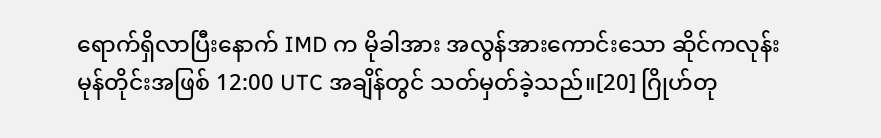ရောက်ရှိလာပြီးနောက် IMD က မိုခါအား အလွန်အားကောင်းသော ဆိုင်ကလုန်းမုန်တိုင်းအဖြစ် 12:00 UTC အချိန်တွင် သတ်မှတ်ခဲ့သည်။[20] ဂြိုဟ်တု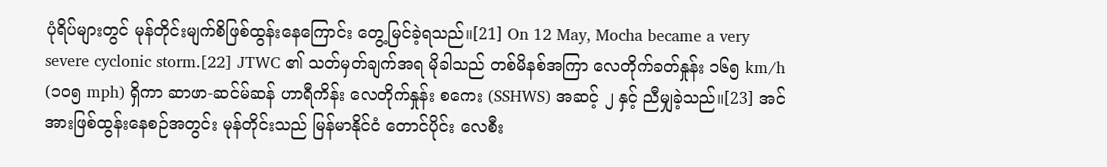ပုံရိပ်များတွင် မုန်တိုင်းမျက်စိဖြစ်ထွန်းနေကြောင်း တွေ့မြင်ခဲ့ရသည်။[21] On 12 May, Mocha became a very severe cyclonic storm.[22] JTWC ၏ သတ်မှတ်ချက်အရ မိုခါသည် တစ်မိနစ်အကြာ လေတိုက်ခတ်နှုန်း ၁၆၅ km/h (၁၀၅ mph) ရှိကာ ဆာဖာ-ဆင်မ်ဆန် ဟာရီကိန်း လေတိုက်နှုန်း စကေး (SSHWS) အဆင့် ၂ နှင့် ညီမျှခဲ့သည်။[23] အင်အားဖြစ်ထွန်းနေစဉ်အတွင်း မုန်တိုင်းသည် မြန်မာနိုင်ငံ တောင်ပိုင်း လေစီး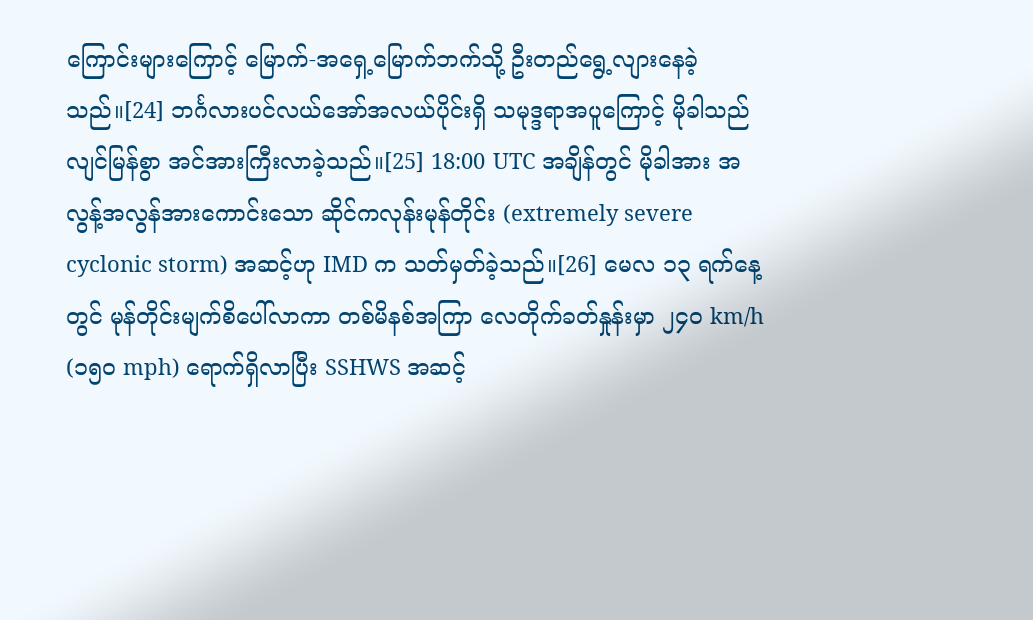ကြောင်းများကြောင့် မြောက်-အရှေ့မြောက်ဘက်သို့ ဦးတည်ရွေ့လျားနေခဲ့သည်။[24] ဘင်္ဂလားပင်လယ်အော်အလယ်ပိုင်းရှိ သမုဒ္ဒရာအပူကြောင့် မိုခါသည် လျင်မြန်စွာ အင်အားကြီးလာခဲ့သည်။[25] 18:00 UTC အချိန်တွင် မိုခါအား အလွန့်အလွန်အားကောင်းသော ဆိုင်ကလုန်းမုန်တိုင်း (extremely severe cyclonic storm) အဆင့်ဟု IMD က သတ်မှတ်ခဲ့သည်။[26] မေလ ၁၃ ရက်နေ့တွင် မုန်တိုင်းမျက်စိပေါ်လာကာ တစ်မိနစ်အကြာ လေတိုက်ခတ်နှုန်းမှာ ၂၄၀ km/h (၁၅၀ mph) ရောက်ရှိလာပြီး SSHWS အဆင့်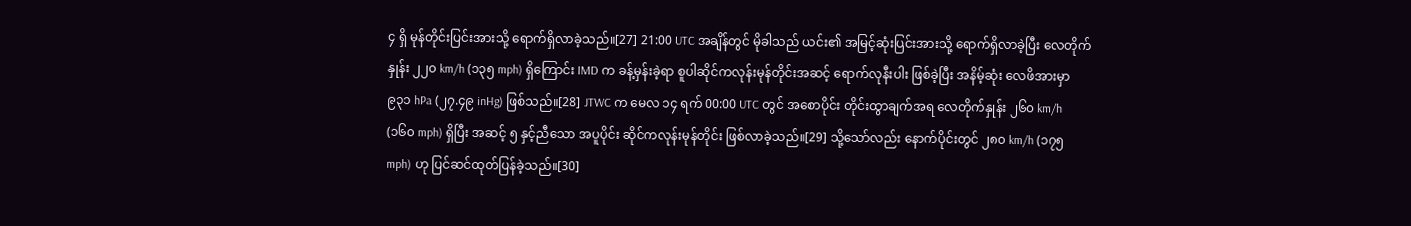၄ ရှိ မုန်တိုင်းပြင်းအားသို့ ရောက်ရှိလာခဲ့သည်။[27] 21:00 UTC အချိန်တွင် မိုခါသည် ယင်း၏ အမြင့်ဆုံးပြင်းအားသို့ ရောက်ရှိလာခဲ့ပြီး လေတိုက်နှုန်း ၂၂၀ km/h (၁၃၅ mph) ရှိကြောင်း IMD က ခန့်မှန်းခဲ့ရာ စူပါဆိုင်ကလုန်းမုန်တိုင်းအဆင့် ရောက်လုနီးပါး ဖြစ်ခဲ့ပြီး အနိမ့်ဆုံး လေဖိအားမှာ ၉၃၁ hPa (၂၇.၄၉ inHg) ဖြစ်သည်။[28] JTWC က မေလ ၁၄ ရက် 00:00 UTC တွင် အစောပိုင်း တိုင်းထွာချက်အရ လေတိုက်နှုန်း ၂၆၀ km/h (၁၆၀ mph) ရှိပြီး အဆင့် ၅ နှင့်ညီသော အပူပိုင်း ဆိုင်ကလုန်းမုန်တိုင်း ဖြစ်လာခဲ့သည်။[29] သို့သော်လည်း နောက်ပိုင်းတွင် ၂၈၀ km/h (၁၇၅ mph) ဟု ပြင်ဆင်ထုတ်ပြန်ခဲ့သည်။[30]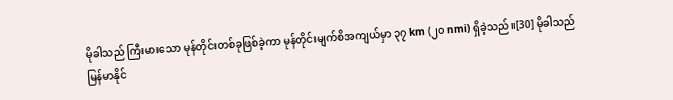မိုခါသည် ကြီးမားသော မုန်တိုင်းတစ်ခုဖြစ်ခဲ့ကာ မုန်တိုင်းမျက်စိအကျယ်မှာ ၃၇ km (၂၀ nmi) ရှိခဲ့သည်။[30] မိုခါသည် မြန်မာနိုင်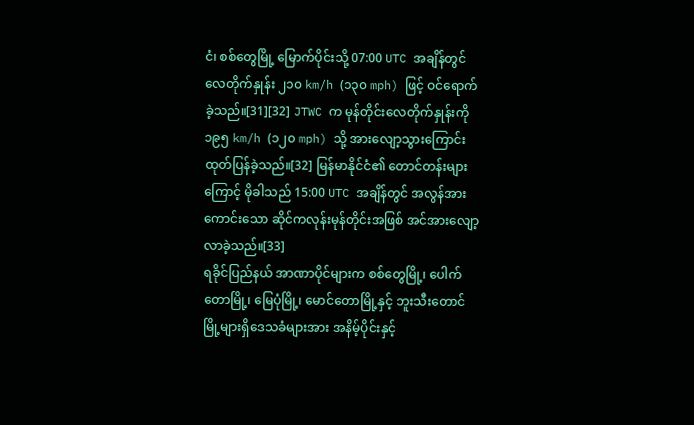ငံ၊ စစ်တွေမြို့ မြောက်ပိုင်းသို့ 07:00 UTC အချိန်တွင် လေတိုက်နှုန်း ၂၁၀ km/h (၁၃၀ mph) ဖြင့် ဝင်ရောက်ခဲ့သည်။[31][32] JTWC က မုန်တိုင်းလေတိုက်နှုန်းကို ၁၉၅ km/h (၁၂၀ mph) သို့ အားလျော့သွားကြောင်း ထုတ်ပြန်ခဲ့သည်။[32] မြန်မာနိုင်ငံ၏ တောင်တန်းများကြောင့် မိုခါသည် 15:00 UTC အချိန်တွင် အလွန်အားကောင်းသော ဆိုင်ကလုန်းမုန်တိုင်းအဖြစ် အင်အားလျော့လာခဲ့သည်။[33]
ရခိုင်ပြည်နယ် အာဏာပိုင်များက စစ်တွေမြို့၊ ပေါက်တောမြို့၊ မြေပုံမြို့၊ မောင်တောမြို့နှင့် ဘူးသီးတောင်မြို့များရှိဒေသခံများအား အနိမ့်ပိုင်းနှင့်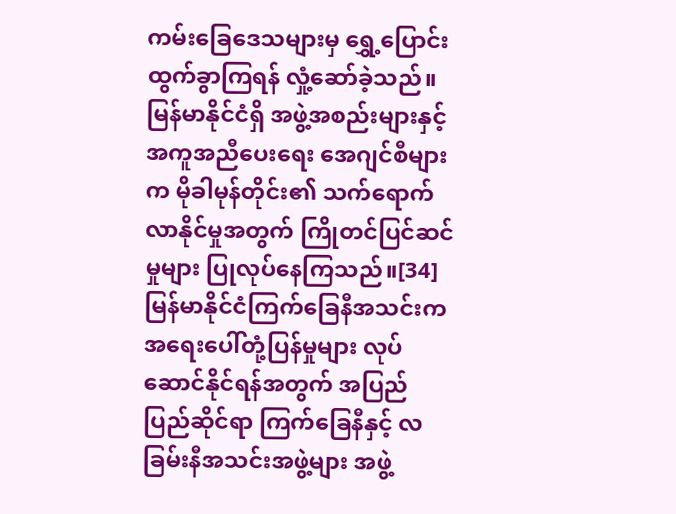ကမ်းခြေဒေသများမှ ရွှေ့ပြောင်းထွက်ခွာကြရန် လှုံ့ဆော်ခဲ့သည်။ မြန်မာနိုင်ငံရှိ အဖွဲ့အစည်းများနှင့် အကူအညီပေးရေး အေဂျင်စီများက မိုခါမုန်တိုင်း၏ သက်ရောက်လာနိုင်မှုအတွက် ကြိုတင်ပြင်ဆင်မှုများ ပြုလုပ်နေကြသည်။[34]မြန်မာနိုင်ငံကြက်ခြေနီအသင်းက အရေးပေါ်တုံ့ပြန်မှုများ လုပ်ဆောင်နိုင်ရန်အတွက် အပြည်ပြည်ဆိုင်ရာ ကြက်ခြေနီနှင့် လခြမ်းနီအသင်းအဖွဲ့များ အဖွဲ့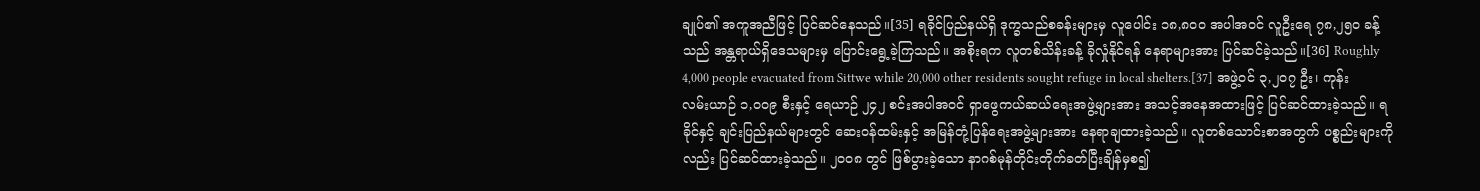ချုပ်၏ အကူအညီဖြင့် ပြင်ဆင်နေသည်။[35] ရခိုင်ပြည်နယ်ရှိ ဒုက္ခသည်စခန်းများမှ လူပေါင်း ၁၈,၈၀၀ အပါအဝင် လူဦးရေ ၇၈,၂၅၀ ခန့်သည် အန္တရာယ်ရှိဒေသများမှ ပြောင်းရွေ့ခဲ့ကြသည်။ အစိုးရက လူတစ်သိန်းခန့် ခိုလှုံနိုင်ရန် နေရာများအား ပြင်ဆင်ခဲ့သည်။[36] Roughly 4,000 people evacuated from Sittwe while 20,000 other residents sought refuge in local shelters.[37] အဖွဲ့ဝင် ၃,၂၀၇ ဦး၊ ကုန်းလမ်းယာဉ် ၁,၀၀၉ စီးနှင့် ရေယာဉ် ၂၄၂ စင်းအပါအဝင် ရှာဖွေကယ်ဆယ်ရေးအဖွဲ့များအား အသင့်အနေအထားဖြင့် ပြင်ဆင်ထားခဲ့သည်။ ရခိုင်နှင့် ချင်းပြည်နယ်များတွင် ဆေးဝန်ထမ်းနှင့် အမြန်တုံ့ပြန်ရေးအဖွဲ့များအား နေရာချထားခဲ့သည်။ လူတစ်သောင်းစာအတွက် ပစ္စည်းများကိုလည်း ပြင်ဆင်ထားခဲ့သည်။ ၂၀၀၈ တွင် ဖြစ်ပွားခဲ့သော နာဂစ်မုန်တိုင်းတိုက်ခတ်ပြီးချိန်မှစ၍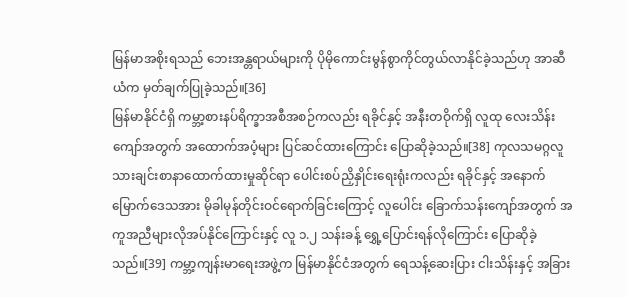မြန်မာအစိုးရသည် ဘေးအန္တရာယ်များကို ပိုမိုကောင်းမွန်စွာကိုင်တွယ်လာနိုင်ခဲ့သည်ဟု အာဆီယံက မှတ်ချက်ပြုခဲ့သည်။[36]
မြန်မာနိုင်ငံရှိ ကမ္ဘာ့စားနပ်ရိက္ခာအစီအစဉ်ကလည်း ရခိုင်နှင့် အနီးတဝိုက်ရှိ လူထု လေးသိန်းကျော်အတွက် အထောက်အပံ့များ ပြင်ဆင်ထားကြောင်း ပြောဆိုခဲ့သည်။[38] ကုလသမဂ္ဂလူသားချင်းစာနာထောက်ထားမှုဆိုင်ရာ ပေါင်းစပ်ညှိနှိုင်းရေးရုံးကလည်း ရခိုင်နှင့် အနောက်မြောက်ဒေသအား မိုခါမုန်တိုင်းဝင်ရောက်ခြင်းကြောင့် လူပေါင်း ခြောက်သန်းကျော်အတွက် အကူအညီများလိုအပ်နိုင်ကြောင်းနှင့် လူ ၁.၂ သန်းခန့် ရွှေ့ပြောင်းရန်လိုကြောင်း ပြောဆိုခဲ့သည်။[39] ကမ္ဘာ့ကျန်းမာရေးအဖွဲ့က မြန်မာနိုင်ငံအတွက် ရေသန့်ဆေးပြား ငါးသိန်းနှင့် အခြား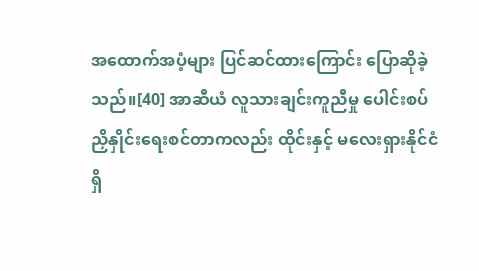အထောက်အပံ့များ ပြင်ဆင်ထားကြောင်း ပြောဆိုခဲ့သည်။[40] အာဆီယံ လူသားချင်းကူညီမှု ပေါင်းစပ်ညှိနှိုင်းရေးစင်တာကလည်း ထိုင်းနှင့် မလေးရှားနိုင်ငံရှိ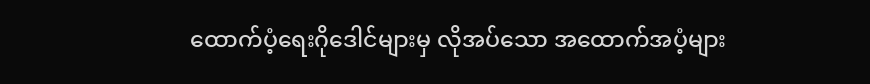ထောက်ပံ့ရေးဂိုဒေါင်များမှ လိုအပ်သော အထောက်အပံ့များ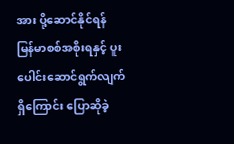အား ပို့ဆောင်နိုင်ရန် မြန်မာစစ်အစိုးရနှင့် ပူးပေါင်းဆောင်ရွက်လျက်ရှိကြောင်း ပြောဆိုခဲ့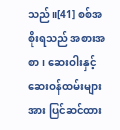သည်။[41] စစ်အစိုးရသည် အစားအစာ၊ ဆေးဝါးနှင့် ဆေးဝန်ထမ်းများအား ပြင်ဆင်ထား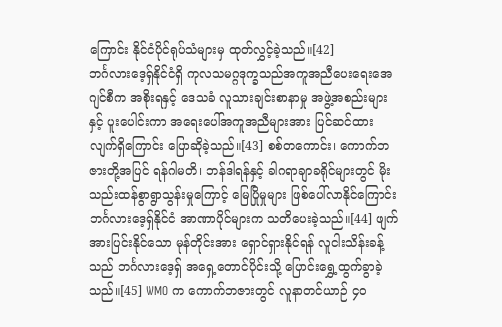ကြောင်း နိုင်ငံပိုင်ရုပ်သံများမှ ထုတ်လွှင့်ခဲ့သည်။[42]
ဘင်္ဂလားဒေ့ရှ်နိုင်ငံရှိ ကုလသမဂ္ဂဒုက္ခသည်အကူအညီပေးရေးအေဂျင်စီက အစိုးရနှင့် ဒေသခံ လူသားချင်းစာနာမှု အဖွဲ့အစည်းများနှင့် ပူးပေါင်းကာ အရေးပေါ်အကူအညီများအား ပြင်ဆင်ထားလျက်ရှိကြောင်း ပြောဆိုခဲ့သည်။[43] စစ်တကောင်း၊ ကောက်ဘဇားတို့အပြင် ရန်ဂါမတိ၊ ဘန်ဒါရန်နှင့် ခါဂရာချာခရိုင်များတွင် မိုးသည်းထန်စွာရွာသွန်းမှုကြောင့် မြေပြိုမှုများ ဖြစ်ပေါ်လာနိုင်ကြောင်း ဘင်္ဂလားဒေ့ရှ်နိုင်ငံ အာဏာပိုင်များက သတိပေးခဲ့သည်။[44] ဖျက်အားပြင်းနိုင်သော မုန်တိုင်းအား ရှောင်ရှားနိုင်ရန် လူငါးသိန်းခန့်သည် ဘင်္ဂလားဒေ့ရှ် အရှေ့တောင်ပိုင်းသို့ ပြောင်းရွှေ့ထွက်ခွာခဲ့သည်။[45] WMO က ကောက်ဘဇားတွင် လူနာတင်ယာဉ် ၄၀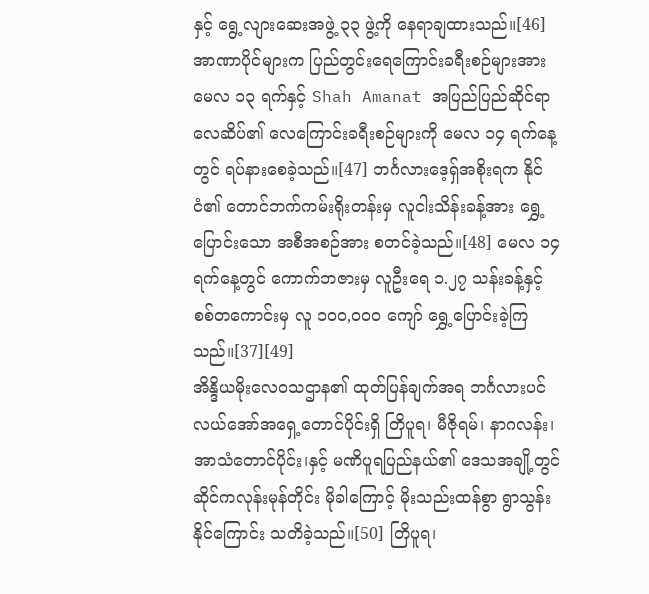နှင့် ရွေ့လျားဆေးအဖွဲ့ ၃၃ ဖွဲ့ကို နေရာချထားသည်။[46]
အာဏာပိုင်များက ပြည်တွင်းရေကြောင်းခရီးစဉ်များအား မေလ ၁၃ ရက်နှင့် Shah Amanat အပြည်ပြည်ဆိုင်ရာလေဆိပ်၏ လေကြောင်းခရီးစဉ်များကို မေလ ၁၄ ရက်နေ့တွင် ရပ်နားစေခဲ့သည်။[47] ဘင်္ဂလားဒေ့ရှ်အစိုးရက နိုင်ငံ၏ တောင်ဘက်ကမ်းရိုးတန်းမှ လူငါးသိန်းခန့်အား ရွှေ့ပြောင်းသော အစီအစဉ်အား စတင်ခဲ့သည်။[48] မေလ ၁၄ ရက်နေ့တွင် ကောက်ဘဇားမှ လူဦးရေ ၁.၂၇ သန်းခန့်နှင့် စစ်တကောင်းမှ လူ ၁၀၀,၀၀၀ ကျော် ရွှေ့ပြောင်းခဲ့ကြသည်။[37][49]
အိန္ဒိယမိုးလေဝသဌာန၏ ထုတ်ပြန်ချက်အရ ဘင်္ဂလားပင်လယ်အော်အရှေ့တောင်ပိုင်းရှိ တြိပူရ၊ မီဇိုရမ်၊ နာဂလန်း၊ အာသံတောင်ပိုင်း၊နှင့် မဏိပူရပြည်နယ်၏ ဒေသအချို့တွင် ဆိုင်ကလုန်းမုန်တိုင်း မိုခါကြောင့် မိုးသည်းထန်စွာ ရွာသွန်းနိုင်ကြောင်း သတိခဲ့သည်။[50] တြိပူရ၊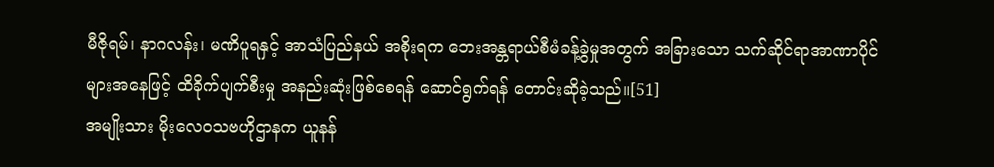မီဇိုရမ်၊ နာဂလန်း၊ မဏိပူရနှင့် အာသံပြည်နယ် အစိုးရက ဘေးအန္တရာယ်စီမံခန့်ခွဲမှုအတွက် အခြားသော သက်ဆိုင်ရာအာဏာပိုင်များအနေဖြင့် ထိခိုက်ပျက်စီးမှု အနည်းဆုံးဖြစ်စေရန် ဆောင်ရွက်ရန် တောင်းဆိုခဲ့သည်။[51]
အမျိုးသား မိုးလေဝသဗဟိုဌာနက ယူနန်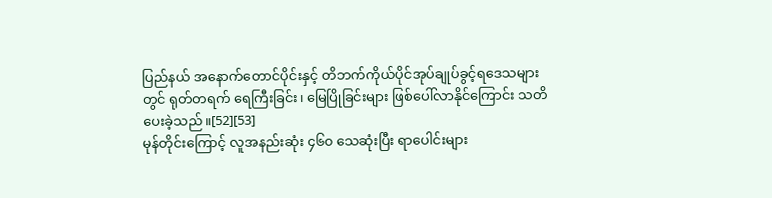ပြည်နယ် အနောက်တောင်ပိုင်းနှင့် တိဘက်ကိုယ်ပိုင်အုပ်ချုပ်ခွင့်ရဒေသများတွင် ရုတ်တရက် ရေကြီးခြင်း၊ မြေပြိုခြင်းများ ဖြစ်ပေါ်လာနိုင်ကြောင်း သတိပေးခဲ့သည်။[52][53]
မုန်တိုင်းကြောင့် လူအနည်းဆုံး ၄၆၀ သေဆုံးပြီး ရာပေါင်းများ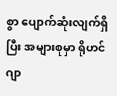စွာ ပျောက်ဆုံးလျက်ရှိပြီး အများစုမှာ ရိုဟင်ဂျာ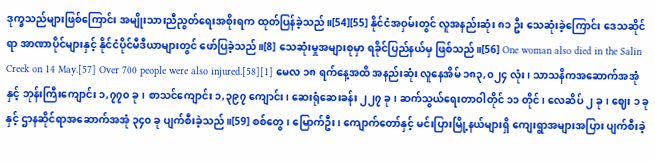ဒုက္ခသည်များဖြစ်ကြောင်း အမျိုးသားညီညွတ်ရေးအစိုးရက ထုတ်ပြန်ခဲ့သည်။[54][55] နိုင်ငံအဝှမ်းတွင် လူအနည်းဆုံး ၈၁ ဦး သေဆုံးခဲ့ကြောင်း ဒေသဆိုင်ရာ အာဏာပိုင်များနှင့် နိုင်ငံပိုင်မီဒီယာများတွင် ဖော်ပြခဲ့သည်။[8] သေဆုံးမှုအများစုမှာ ရခိုင်ပြည်နယ်မှ ဖြစ်သည်။[56] One woman also died in the Salin Creek on 14 May.[57] Over 700 people were also injured.[58][1] မေလ ၁၈ ရက်နေ့အထိ အနည်းဆုံး လူနေအိမ် ၁၈၃,၀၂၄ လုံး၊ သာသနိကအဆောက်အအုံနှင့် ဘုန်းကြီးကျောင်း ၁,၇၇၀ ခု၊ စာသင်ကျောင်း ၁,၃၉၇ ကျောင်း၊ ဆေးရုံဆေးခန်း ၂၂၇ ခု၊ ဆက်သွယ်ရေးတာဝါတိုင် ၁၁ တိုင်၊ လေဆိပ် ၂ ခု၊ ဈေး ၁ ခုနှင့် ဌာနဆိုင်ရာအဆောက်အအုံ ၃၄၀ ခု ပျက်စီးခဲ့သည်။[59] စစ်တွေ၊ မြောက်ဦး၊ ကျောက်တော်နှင့် မင်းပြားမြို့နယ်များရှိ ကျေးရွာအများအပြား ပျက်စီးခဲ့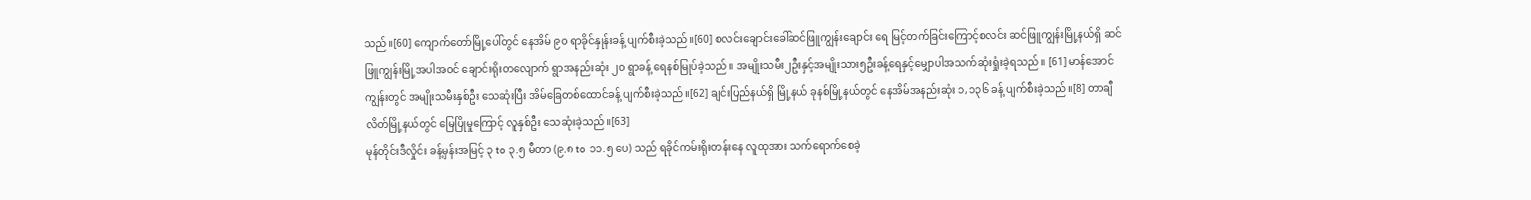သည်။[60] ကျောက်တော်မြို့ပေါ်တွင် နေအိမ် ၉၀ ရာခိုင်နှုန်းခန့် ပျက်စီးခဲ့သည်။[60] စလင်းချောင်းခေါ်ဆင်ဖြူကျွန်းချောင်း ရေ မြင့်တက်ခြင်းကြောင့်စလင်း ဆင်ဖြူကျွန်းမြို့နယ်ရှိ ဆင်ဖြူကျွန်းမြို့အပါအဝင် ချောင်းရိုးတလျောက် ရွာအနည်းဆုံး ၂၀ ရွာခန့် ရေနစ်မြုပ်ခဲ့သည်။ အမျိုးသမီး၂ဦးနှင့်အမျိုးသား၅ဦးခန့်ရေနှင့်မျှောပါအသက်ဆုံးရှုံးခဲ့ရသည်။ [61] မာန်အောင်ကျွန်းတွင် အမျိုးသမီးနှစ်ဦး သေဆုံးပြီး အိမ်ခြေတစ်ထောင်ခန့် ပျက်စီးခဲ့သည်။[62] ချင်းပြည်နယ်ရှိ မြို့နယ် ခုနစ်မြို့နယ်တွင် နေအိမ်အနည်းဆုံး ၁,၁၃၆ ခန့် ပျက်စီးခဲ့သည်။[8] တာချီလိတ်မြို့နယ်တွင် မြေပြိုမှုကြောင့် လူနှစ်ဦး သေဆုံးခဲ့သည်။[63]
မုန်တိုင်းဒီလှိုင်း ခန့်မှန်းအမြင့် ၃ to ၃.၅ မီတာ (၉.၈ to ၁၁.၅ ပေ) သည် ရခိုင်ကမ်းရိုးတန်းနေ လူထုအား သက်ရောက်စေခဲ့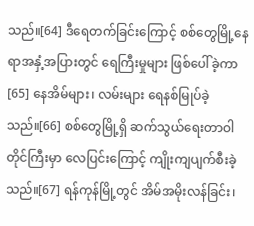သည်။[64] ဒီရေတက်ခြင်းကြောင့် စစ်တွေမြို့နေရာအနှံ့အပြားတွင် ရေကြီးမှုများ ဖြစ်ပေါ်ခဲ့ကာ[65] နေအိမ်များ၊ လမ်းများ ရေနစ်မြုပ်ခဲ့သည်။[66] စစ်တွေမြို့ရှိ ဆက်သွယ်ရေးတာဝါတိုင်ကြီးမှာ လေပြင်းကြောင့် ကျိုးကျပျက်စီးခဲ့သည်။[67] ရန်ကုန်မြို့တွင် အိမ်အမိုးလန်ခြင်း၊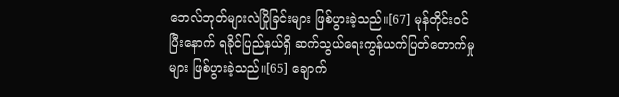ဘေလ်ဘုတ်များလဲပြိုခြင်းများ ဖြစ်ပွားခဲ့သည်။[67] မုန်တိုင်းဝင်ပြီးနောက် ရခိုင်ပြည်နယ်ရှိ ဆက်သွယ်ရေးကွန်ယက်ပြတ်တောက်မှုများ ဖြစ်ပွားခဲ့သည်။[65] ချောက်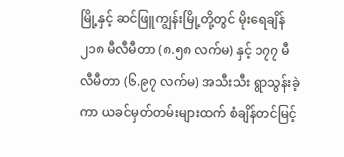မြို့နှင့် ဆင်ဖြူကျွန်းမြို့တို့တွင် မိုးရေချိန် ၂၁၈ မီလီမီတာ (၈.၅၈ လက်မ) နှင့် ၁၇၇ မီလီမီတာ (၆.၉၇ လက်မ) အသီးသီး ရွာသွန်းခဲ့ကာ ယခင်မှတ်တမ်းများထက် စံချိန်တင်မြင့်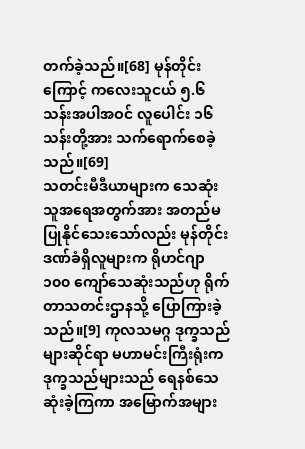တက်ခဲ့သည်။[68] မုန်တိုင်းကြောင့် ကလေးသူငယ် ၅.၆ သန်းအပါအဝင် လူပေါင်း ၁၆ သန်းတို့အား သက်ရောက်စေခဲ့သည်။[69]
သတင်းမီဒီယာများက သေဆုံးသူအရေအတွက်အား အတည်မပြုနိုင်သေးသော်လည်း မုန်တိုင်းဒဏ်ခံရှိလူများက ရိုဟင်ဂျာ ၁၀၀ ကျော်သေဆုံးသည်ဟု ရိုက်တာသတင်းဌာနသို့ ပြောကြားခဲ့သည်။[9] ကုလသမဂ္ဂ ဒုက္ခသည်များဆိုင်ရာ မဟာမင်းကြီးရုံးက ဒုက္ခသည်များသည် ရေနစ်သေဆုံးခဲ့ကြကာ အမြောက်အများ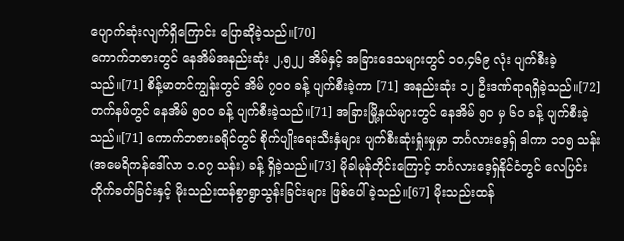ပျောက်ဆုံးလျက်ရှိကြောင်း ပြောဆိုခဲ့သည်။[70]
ကောက်ဘဇားတွင် နေအိမ်အနည်းဆုံး ၂,၅၂၂ အိမ်နှင့် အခြားဒေသများတွင် ၁၀,၄၆၉ လုံး ပျက်စီးခဲ့သည်။[71] စိန့်မာတင်ကျွန်းတွင် အိမ် ၇၀၀ ခန့် ပျက်စီးခဲ့ကာ [71] အနည်းဆုံး ၁၂ ဦးဒဏ်ရာရရှိခဲ့သည်။[72] တက်နဖ်တွင် နေအိမ် ၅၀၀ ခန့် ပျက်စီးခဲ့သည်။[71] အခြားမြို့နယ်များတွင် နေအိမ် ၅၀ မှ ၆၀ ခန့် ပျက်စီးခဲ့သည်။[71] ကောက်ဘဇားခရိုင်တွင် စိုက်ပျိုးရေးသီးနှံများ ပျက်စီးဆုံးရှုံးမှုမှာ ဘင်္ဂလားဒေ့ရှ် ဒါကာ ၁၁၅ သန်း (အမေရိကန်ဒေါ်လာ ၁.၀၇ သန်း) ခန့် ရှိခဲ့သည်။[73] မိုခါမုန်တိုင်းကြောင့် ဘင်္ဂလားဒေ့ရှ်နိုင်ငံတွင် လေပြင်းတိုက်ခတ်ခြင်းနှင့် မိုးသည်းထန်စွာရွာသွန်းခြင်းများ ဖြစ်ပေါ်ခဲ့သည်။[67] မိုးသည်းထန်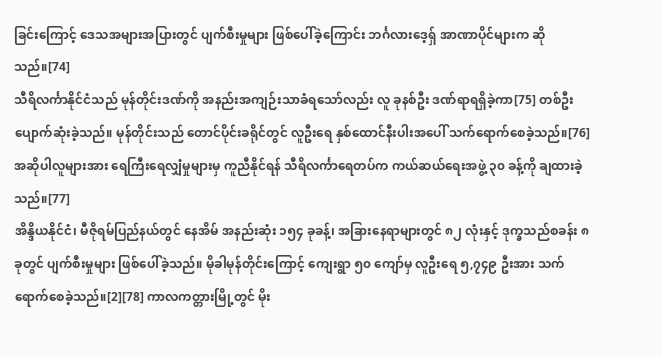ခြင်းကြောင့် ဒေသအများအပြားတွင် ပျက်စီးမှုများ ဖြစ်ပေါ်ခဲ့ကြောင်း ဘင်္ဂလားဒေ့ရှ် အာဏာပိုင်များက ဆိုသည်။[74]
သီရိလင်္ကာနိုင်ငံသည် မုန်တိုင်းဒဏ်ကို အနည်းအကျဉ်းသာခံရသော်လည်း လူ ခုနစ်ဦး ဒဏ်ရာရရှိခဲ့ကာ[75] တစ်ဦး ပျောက်ဆုံးခဲ့သည်။ မုန်တိုင်းသည် တောင်ပိုင်းခရိုင်တွင် လူဦးရေ နှစ်ထောင်နီးပါးအပေါ် သက်ရောက်စေခဲ့သည်။[76] အဆိုပါလူများအား ရေကြီးရေလျှံမှုများမှ ကူညီနိုင်ရန် သီရိလင်္ကာရေတပ်က ကယ်ဆယ်ရေးအဖွဲ့ ၃၀ ခန့်ကို ချထားခဲ့သည်။[77]
အိန္ဒိယနိုင်ငံ၊ မီဇိုရမ်ပြည်နယ်တွင် နေအိမ် အနည်းဆုံး ၁၅၄ ခုခန့်၊ အခြားနေရာများတွင် ၈၂ လုံးနှင့် ဒုက္ခသည်စခန်း ၈ ခုတွင် ပျက်စီးမှုများ ဖြစ်ပေါ်ခဲ့သည်။ မိုခါမုန်တိုင်းကြောင့် ကျေးရွာ ၅၀ ကျော်မှ လူဦးရေ ၅,၇၄၉ ဦးအား သက်ရောက်စေခဲ့သည်။[2][78] ကာလကတ္တားမြို့တွင် မိုး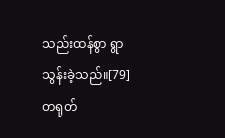သည်းထန်စွာ ရွာသွန်းခဲ့သည်။[79] တရုတ်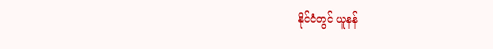နိုင်ငံတွင် ယူနန်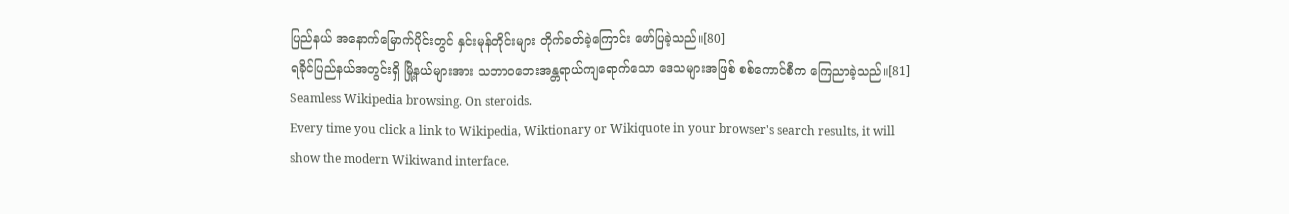ပြည်နယ် အနောက်မြောက်ပိုင်းတွင် နှင်းမုန်တိုင်းများ တိုက်ခတ်ခဲ့ကြောင်း ဖော်ပြခဲ့သည်။[80]
ရခိုင်ပြည်နယ်အတွင်းရှိ မြို့နယ်များအား သဘာဝဘေးအန္တရာယ်ကျရောက်သော ဒေသများအဖြစ် စစ်ကောင်စီက ကြေညာခဲ့သည်။[81]
Seamless Wikipedia browsing. On steroids.
Every time you click a link to Wikipedia, Wiktionary or Wikiquote in your browser's search results, it will show the modern Wikiwand interface.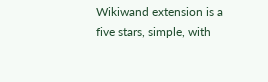Wikiwand extension is a five stars, simple, with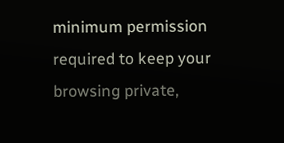minimum permission required to keep your browsing private,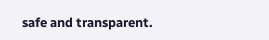safe and transparent.